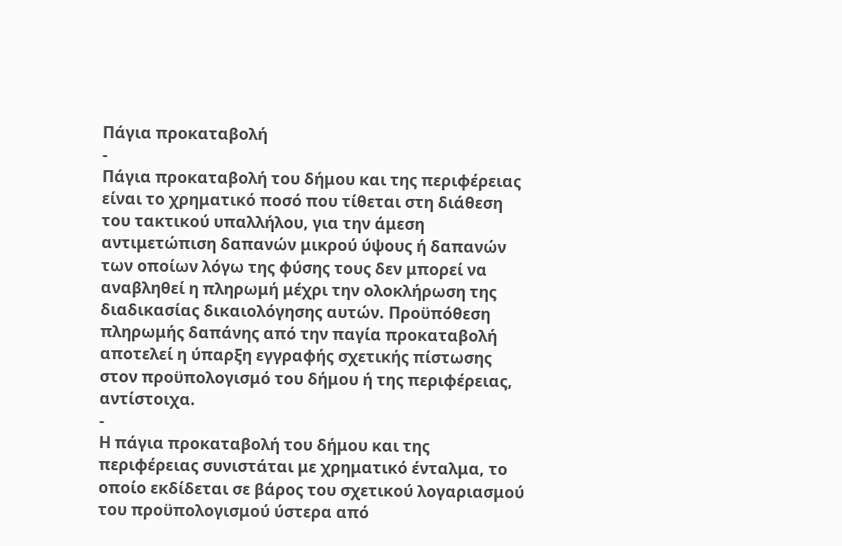Πάγια προκαταβολή
-
Πάγια προκαταβολή του δήμου και της περιφέρειας είναι το χρηματικό ποσό που τίθεται στη διάθεση του τακτικού υπαλλήλου, για την άμεση αντιμετώπιση δαπανών μικρού ύψους ή δαπανών των οποίων λόγω της φύσης τους δεν μπορεί να αναβληθεί η πληρωμή μέχρι την ολοκλήρωση της διαδικασίας δικαιολόγησης αυτών. Προϋπόθεση πληρωμής δαπάνης από την παγία προκαταβολή αποτελεί η ύπαρξη εγγραφής σχετικής πίστωσης στον προϋπολογισμό του δήμου ή της περιφέρειας, αντίστοιχα.
-
Η πάγια προκαταβολή του δήμου και της περιφέρειας συνιστάται με χρηματικό ένταλμα, το οποίο εκδίδεται σε βάρος του σχετικού λογαριασμού του προϋπολογισμού ύστερα από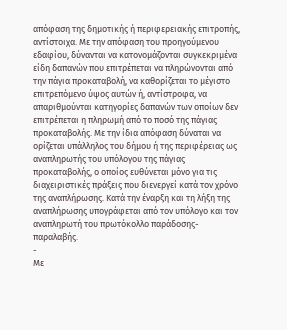απόφαση της δημοτικής ή περιφερειακής επιτροπής, αντίστοιχα. Με την απόφαση του προηγούμενου εδαφίου, δύνανται να κατονομάζονται συγκεκριμένα είδη δαπανών που επιτρέπεται να πληρώνονται από την πάγια προκαταβολή, να καθορίζεται το μέγιστο επιτρεπόμενο ύψος αυτών ή, αντίστροφα, να απαριθμούνται κατηγορίες δαπανών των οποίων δεν επιτρέπεται η πληρωμή από το ποσό της πάγιας προκαταβολής. Με την ίδια απόφαση δύναται να ορίζεται υπάλληλος του δήμου ή της περιφέρειας ως αναπληρωτής του υπόλογου της πάγιας προκαταβολής, ο οποίος ευθύνεται μόνο για τις διαχειριστικές πράξεις που διενεργεί κατά τον χρόνο της αναπλήρωσης. Κατά την έναρξη και τη λήξη της αναπλήρωσης υπογράφεται από τον υπόλογο και τον αναπληρωτή του πρωτόκολλο παράδοσης-παραλαβής.
-
Με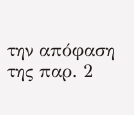την απόφαση της παρ. 2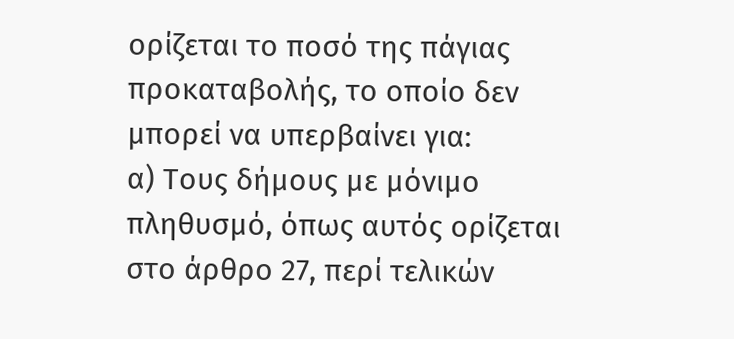ορίζεται το ποσό της πάγιας προκαταβολής, το οποίο δεν μπορεί να υπερβαίνει για:
α) Τους δήμους με μόνιμο πληθυσμό, όπως αυτός ορίζεται στο άρθρο 27, περί τελικών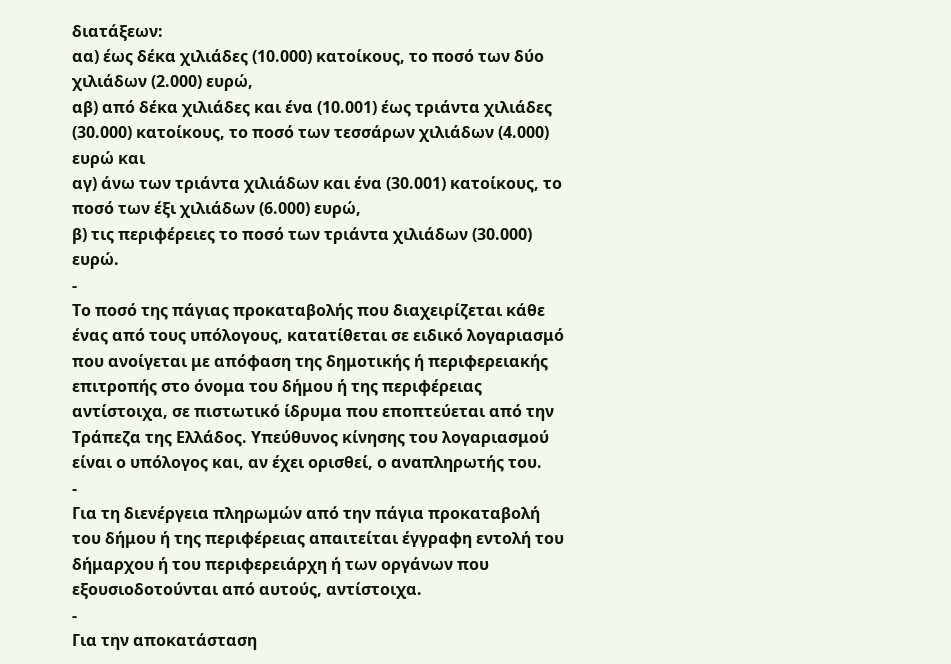διατάξεων:
αα) έως δέκα χιλιάδες (10.000) κατοίκους, το ποσό των δύο χιλιάδων (2.000) ευρώ,
αβ) από δέκα χιλιάδες και ένα (10.001) έως τριάντα χιλιάδες (30.000) κατοίκους, το ποσό των τεσσάρων χιλιάδων (4.000) ευρώ και
αγ) άνω των τριάντα χιλιάδων και ένα (30.001) κατοίκους, το ποσό των έξι χιλιάδων (6.000) ευρώ,
β) τις περιφέρειες το ποσό των τριάντα χιλιάδων (30.000) ευρώ.
-
Το ποσό της πάγιας προκαταβολής που διαχειρίζεται κάθε ένας από τους υπόλογους, κατατίθεται σε ειδικό λογαριασμό που ανοίγεται με απόφαση της δημοτικής ή περιφερειακής επιτροπής στο όνομα του δήμου ή της περιφέρειας αντίστοιχα, σε πιστωτικό ίδρυμα που εποπτεύεται από την Τράπεζα της Ελλάδος. Υπεύθυνος κίνησης του λογαριασμού είναι ο υπόλογος και, αν έχει ορισθεί, ο αναπληρωτής του.
-
Για τη διενέργεια πληρωμών από την πάγια προκαταβολή του δήμου ή της περιφέρειας απαιτείται έγγραφη εντολή του δήμαρχου ή του περιφερειάρχη ή των οργάνων που εξουσιοδοτούνται από αυτούς, αντίστοιχα.
-
Για την αποκατάσταση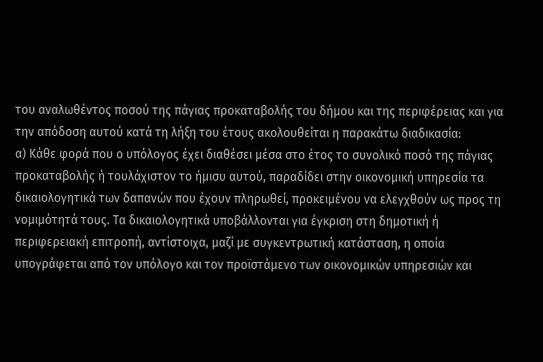του αναλωθέντος ποσού της πάγιας προκαταβολής του δήμου και της περιφέρειας και για την απόδοση αυτού κατά τη λήξη του έτους ακολουθείται η παρακάτω διαδικασία:
α) Κάθε φορά που ο υπόλογος έχει διαθέσει μέσα στο έτος το συνολικό ποσό της πάγιας προκαταβολής ή τουλάχιστον το ήμισυ αυτού, παραδίδει στην οικονομική υπηρεσία τα δικαιολογητικά των δαπανών που έχουν πληρωθεί, προκειμένου να ελεγχθούν ως προς τη νομιμότητά τους. Τα δικαιολογητικά υποβάλλονται για έγκριση στη δημοτική ή περιφερειακή επιτροπή, αντίστοιχα, μαζί με συγκεντρωτική κατάσταση, η οποία υπογράφεται από τον υπόλογο και τον προϊστάμενο των οικονομικών υπηρεσιών και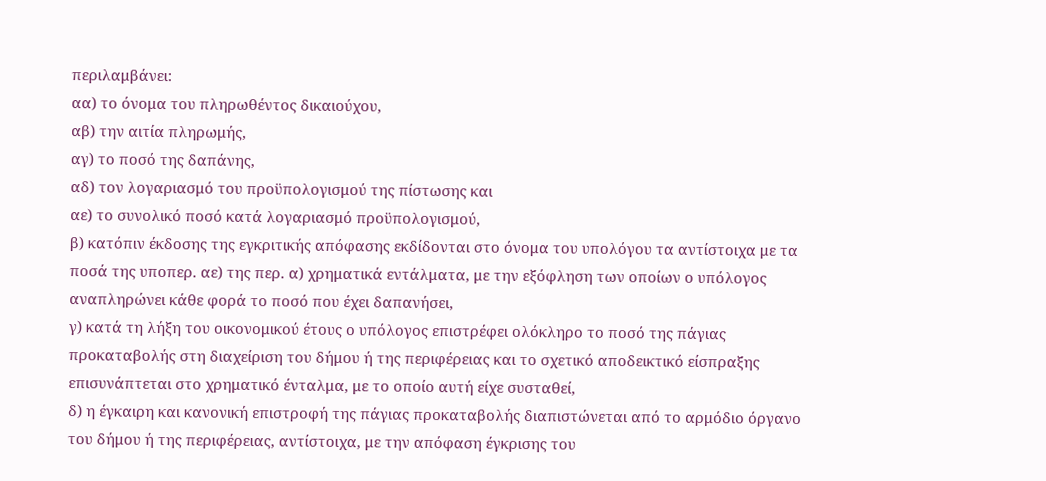περιλαμβάνει:
αα) το όνομα του πληρωθέντος δικαιούχου,
αβ) την αιτία πληρωμής,
αγ) το ποσό της δαπάνης,
αδ) τον λογαριασμό του προϋπολογισμού της πίστωσης και
αε) το συνολικό ποσό κατά λογαριασμό προϋπολογισμού,
β) κατόπιν έκδοσης της εγκριτικής απόφασης εκδίδονται στο όνομα του υπολόγου τα αντίστοιχα με τα ποσά της υποπερ. αε) της περ. α) χρηματικά εντάλματα, με την εξόφληση των οποίων ο υπόλογος αναπληρώνει κάθε φορά το ποσό που έχει δαπανήσει,
γ) κατά τη λήξη του οικονομικού έτους ο υπόλογος επιστρέφει ολόκληρο το ποσό της πάγιας προκαταβολής στη διαχείριση του δήμου ή της περιφέρειας και το σχετικό αποδεικτικό είσπραξης επισυνάπτεται στο χρηματικό ένταλμα, με το οποίο αυτή είχε συσταθεί,
δ) η έγκαιρη και κανονική επιστροφή της πάγιας προκαταβολής διαπιστώνεται από το αρμόδιο όργανο του δήμου ή της περιφέρειας, αντίστοιχα, με την απόφαση έγκρισης του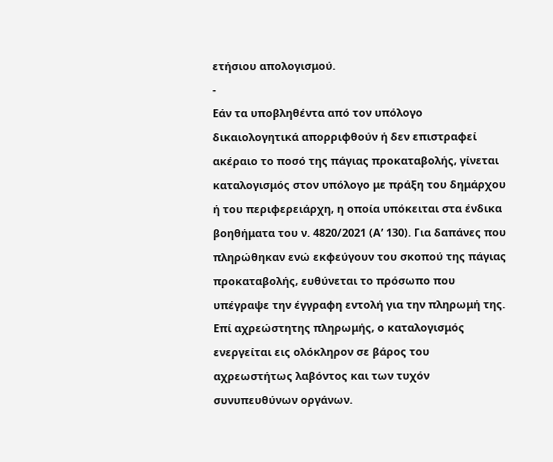ετήσιου απολογισμού.
-
Εάν τα υποβληθέντα από τον υπόλογο δικαιολογητικά απορριφθούν ή δεν επιστραφεί ακέραιο το ποσό της πάγιας προκαταβολής, γίνεται καταλογισμός στον υπόλογο με πράξη του δημάρχου ή του περιφερειάρχη, η οποία υπόκειται στα ένδικα βοηθήματα του ν. 4820/2021 (Α’ 130). Για δαπάνες που πληρώθηκαν ενώ εκφεύγουν του σκοπού της πάγιας προκαταβολής, ευθύνεται το πρόσωπο που υπέγραψε την έγγραφη εντολή για την πληρωμή της. Επί αχρεώστητης πληρωμής, ο καταλογισμός ενεργείται εις ολόκληρον σε βάρος του αχρεωστήτως λαβόντος και των τυχόν συνυπευθύνων οργάνων.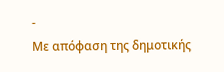-
Με απόφαση της δημοτικής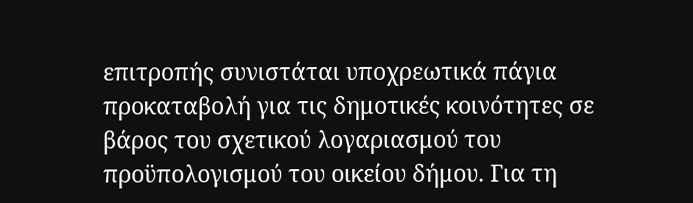επιτροπής συνιστάται υποχρεωτικά πάγια προκαταβολή για τις δημοτικές κοινότητες σε βάρος του σχετικού λογαριασμού του προϋπολογισμού του οικείου δήμου. Για τη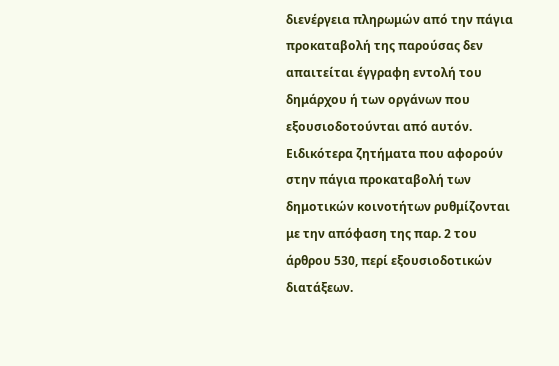διενέργεια πληρωμών από την πάγια προκαταβολή της παρούσας δεν απαιτείται έγγραφη εντολή του δημάρχου ή των οργάνων που εξουσιοδοτούνται από αυτόν. Ειδικότερα ζητήματα που αφορούν στην πάγια προκαταβολή των δημοτικών κοινοτήτων ρυθμίζονται με την απόφαση της παρ. 2 του άρθρου 530, περί εξουσιοδοτικών διατάξεων.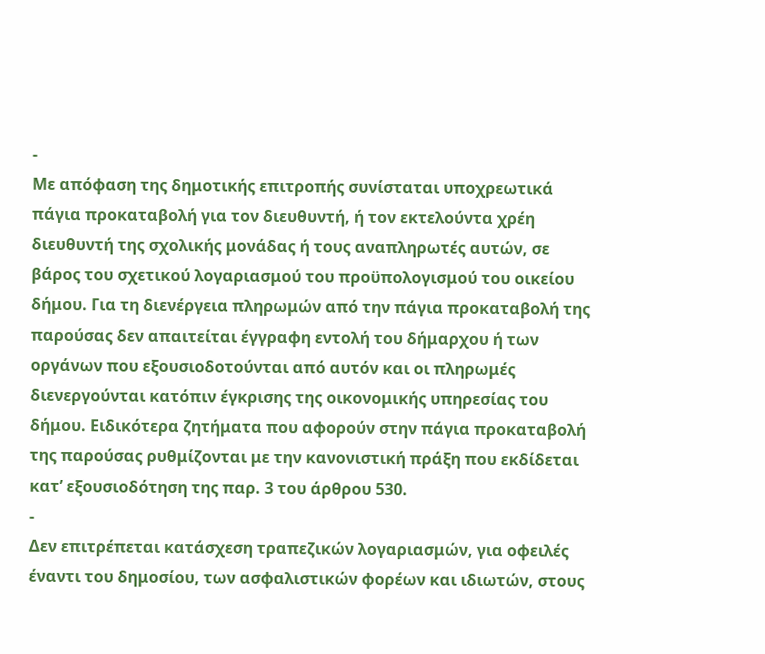-
Με απόφαση της δημοτικής επιτροπής συνίσταται υποχρεωτικά πάγια προκαταβολή για τον διευθυντή, ή τον εκτελούντα χρέη διευθυντή της σχολικής μονάδας ή τους αναπληρωτές αυτών, σε βάρος του σχετικού λογαριασμού του προϋπολογισμού του οικείου δήμου. Για τη διενέργεια πληρωμών από την πάγια προκαταβολή της παρούσας δεν απαιτείται έγγραφη εντολή του δήμαρχου ή των οργάνων που εξουσιοδοτούνται από αυτόν και οι πληρωμές διενεργούνται κατόπιν έγκρισης της οικονομικής υπηρεσίας του δήμου. Ειδικότερα ζητήματα που αφορούν στην πάγια προκαταβολή της παρούσας ρυθμίζονται με την κανονιστική πράξη που εκδίδεται κατ’ εξουσιοδότηση της παρ. 3 του άρθρου 530.
-
Δεν επιτρέπεται κατάσχεση τραπεζικών λογαριασμών, για οφειλές έναντι του δημοσίου, των ασφαλιστικών φορέων και ιδιωτών, στους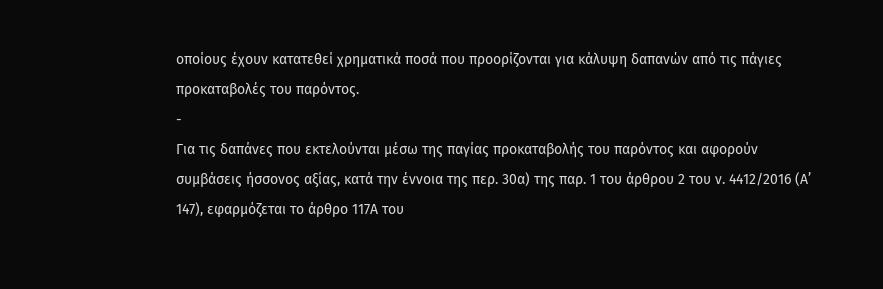οποίους έχουν κατατεθεί χρηματικά ποσά που προορίζονται για κάλυψη δαπανών από τις πάγιες προκαταβολές του παρόντος.
-
Για τις δαπάνες που εκτελούνται μέσω της παγίας προκαταβολής του παρόντος και αφορούν συμβάσεις ήσσονος αξίας, κατά την έννοια της περ. 30α) της παρ. 1 του άρθρου 2 του ν. 4412/2016 (Α’ 147), εφαρμόζεται το άρθρο 117Α του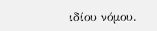ιδίου νόμου.